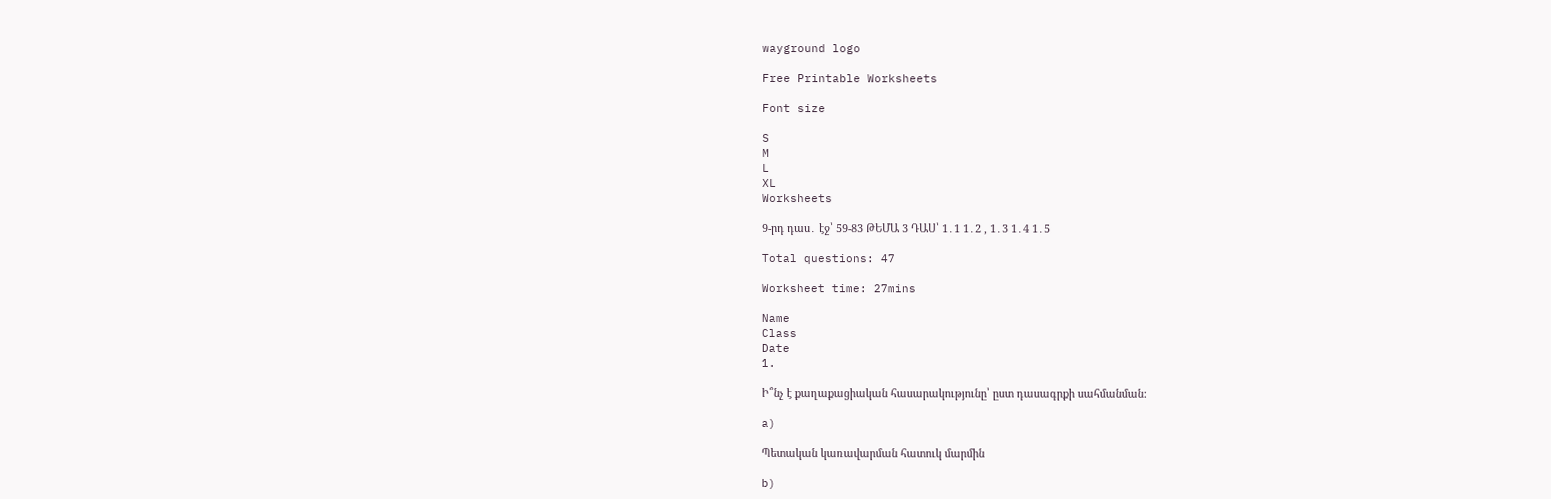wayground logo

Free Printable Worksheets

Font size

S
M
L
XL
Worksheets

9-րդ դաս․ էջ՝ 59-83 ԹԵՄԱ 3 ԴԱՍ՝ 1․1 1․2 , 1․3 1․4 1․5

Total questions: 47

Worksheet time: 27mins

Name
Class
Date
1.

Ի՞նչ է քաղաքացիական հասարակությունը՝ ըստ դասագրքի սահմանման:

a)

Պետական կառավարման հատուկ մարմին

b)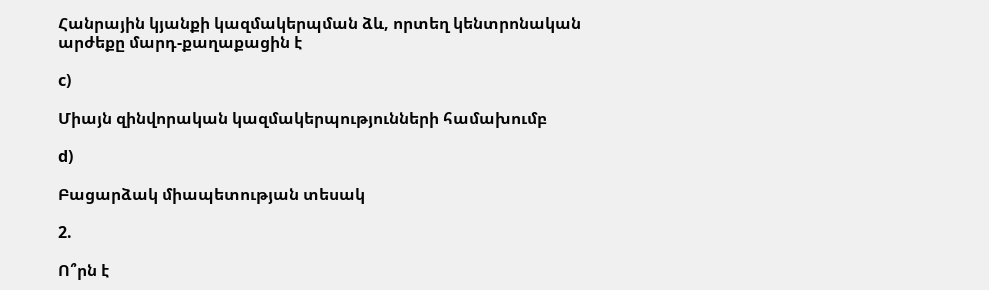Հանրային կյանքի կազմակերպման ձև, որտեղ կենտրոնական արժեքը մարդ-քաղաքացին է

c)

Միայն զինվորական կազմակերպությունների համախումբ

d)

Բացարձակ միապետության տեսակ

2.

Ո՞րն է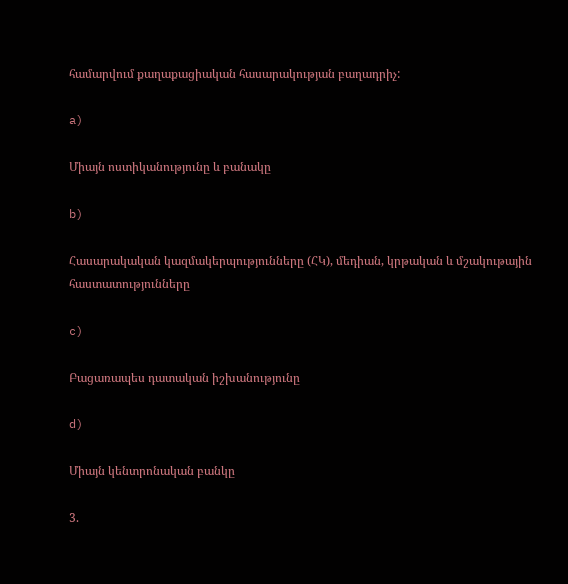համարվում քաղաքացիական հասարակության բաղադրիչ:

a)

Միայն ոստիկանությունը և բանակը

b)

Հասարակական կազմակերպությունները (ՀԿ), մեդիան, կրթական և մշակութային հաստատությունները

c)

Բացառապես դատական իշխանությունը

d)

Միայն կենտրոնական բանկը

3.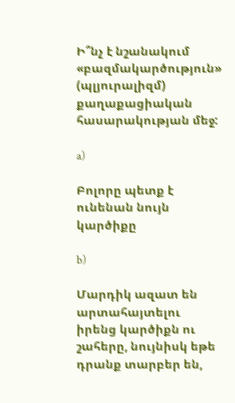Ի՞նչ է նշանակում «բազմակարծություն» (պլյուրալիզմ) քաղաքացիական հասարակության մեջ:

a)

Բոլորը պետք է ունենան նույն կարծիքը

b)

Մարդիկ ազատ են արտահայտելու իրենց կարծիքն ու շահերը, նույնիսկ եթե դրանք տարբեր են,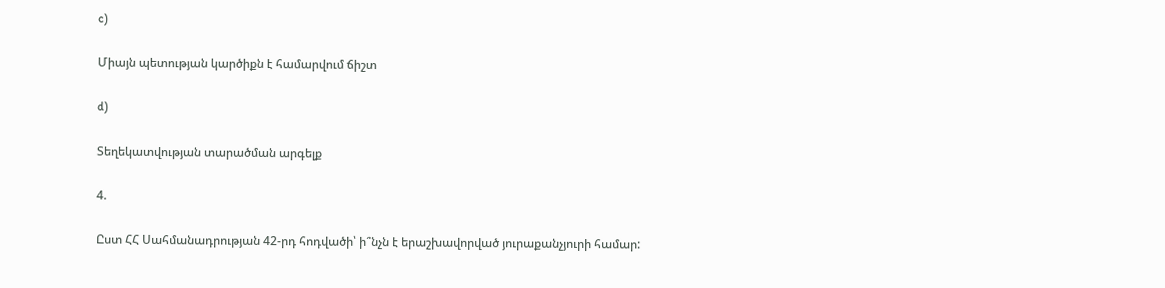c)

Միայն պետության կարծիքն է համարվում ճիշտ

d)

Տեղեկատվության տարածման արգելք

4.

Ըստ ՀՀ Սահմանադրության 42-րդ հոդվածի՝ ի՞նչն է երաշխավորված յուրաքանչյուրի համար: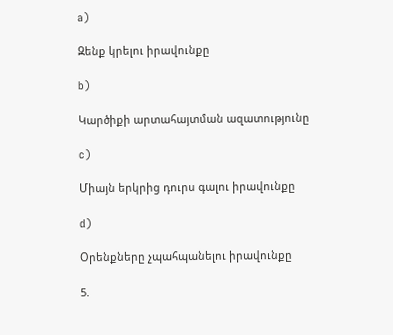a)

Զենք կրելու իրավունքը

b)

Կարծիքի արտահայտման ազատությունը

c)

Միայն երկրից դուրս գալու իրավունքը

d)

Օրենքները չպահպանելու իրավունքը

5.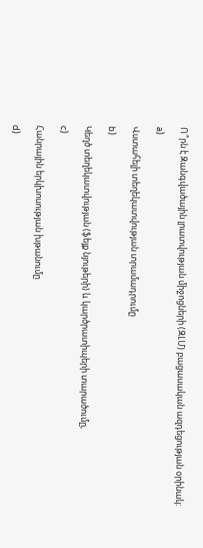Ո՞րն է Զանգվածային լրատվության միջոցների (ԶԼՄ) բացասական ազդեցության օրինակ:

a)

Վստահելի տեղեկատվության տրամադրումը

b)

Կեղծ տեղեկատվության (ֆեյք նյութերի) և կարծրատիպերի տարածումը,

c)

Հանրային երկխոսության խթանումը

d)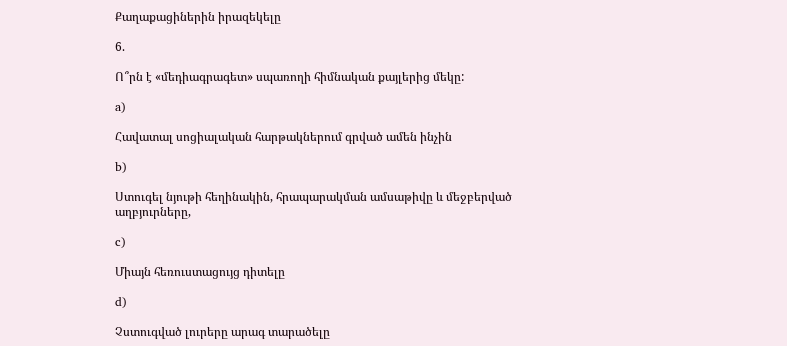Քաղաքացիներին իրազեկելը

6.

Ո՞րն է «մեդիագրագետ» սպառողի հիմնական քայլերից մեկը:

a)

Հավատալ սոցիալական հարթակներում գրված ամեն ինչին

b)

Ստուգել նյութի հեղինակին, հրապարակման ամսաթիվը և մեջբերված աղբյուրները,

c)

Միայն հեռուստացույց դիտելը

d)

Չստուգված լուրերը արագ տարածելը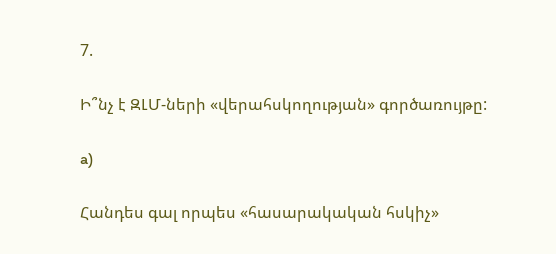7.

Ի՞նչ է ԶԼՄ-ների «վերահսկողության» գործառույթը:

a)

Հանդես գալ որպես «հասարակական հսկիչ»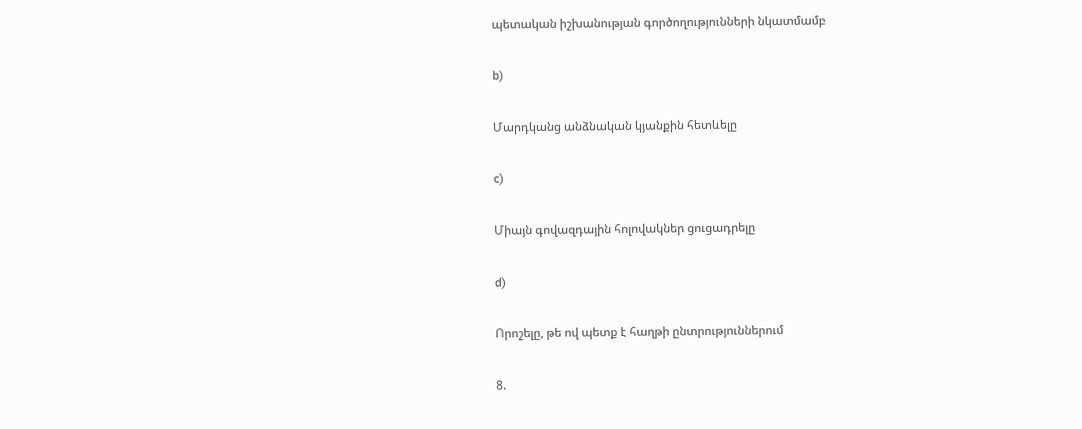պետական իշխանության գործողությունների նկատմամբ

b)

Մարդկանց անձնական կյանքին հետևելը

c)

Միայն գովազդային հոլովակներ ցուցադրելը

d)

Որոշելը, թե ով պետք է հաղթի ընտրություններում

8.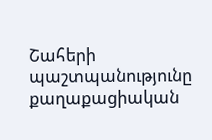Շահերի պաշտպանությունը քաղաքացիական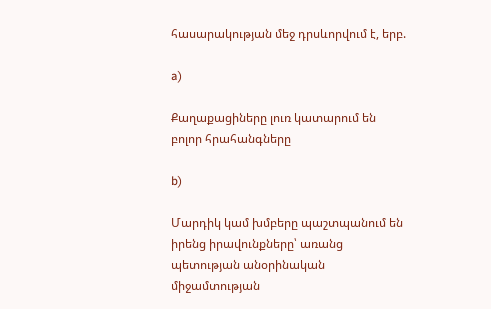հասարակության մեջ դրսևորվում է, երբ.

a)

Քաղաքացիները լուռ կատարում են բոլոր հրահանգները

b)

Մարդիկ կամ խմբերը պաշտպանում են իրենց իրավունքները՝ առանց պետության անօրինական միջամտության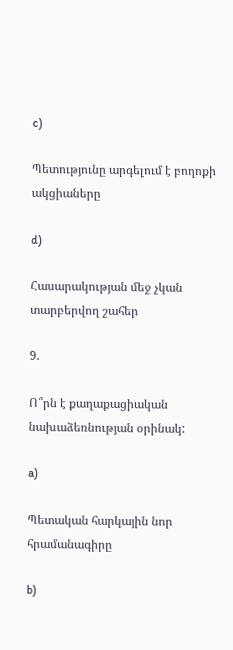c)

Պետությունը արգելում է բողոքի ակցիաները

d)

Հասարակության մեջ չկան տարբերվող շահեր

9.

Ո՞րն է քաղաքացիական նախաձեռնության օրինակ:

a)

Պետական հարկային նոր հրամանագիրը

b)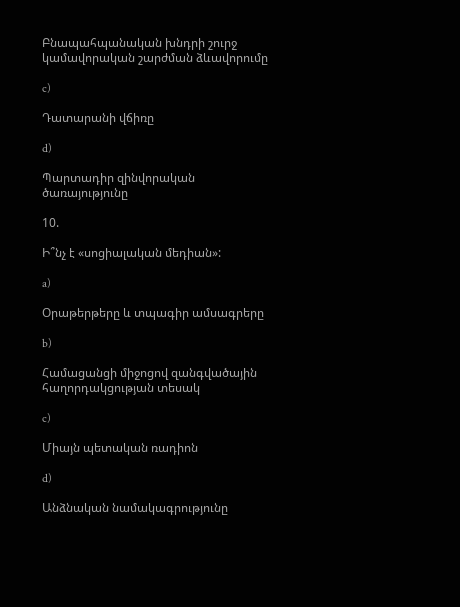Բնապահպանական խնդրի շուրջ կամավորական շարժման ձևավորումը

c)

Դատարանի վճիռը

d)

Պարտադիր զինվորական ծառայությունը

10.

Ի՞նչ է «սոցիալական մեդիան»:

a)

Օրաթերթերը և տպագիր ամսագրերը

b)

Համացանցի միջոցով զանգվածային հաղորդակցության տեսակ

c)

Միայն պետական ռադիոն

d)

Անձնական նամակագրությունը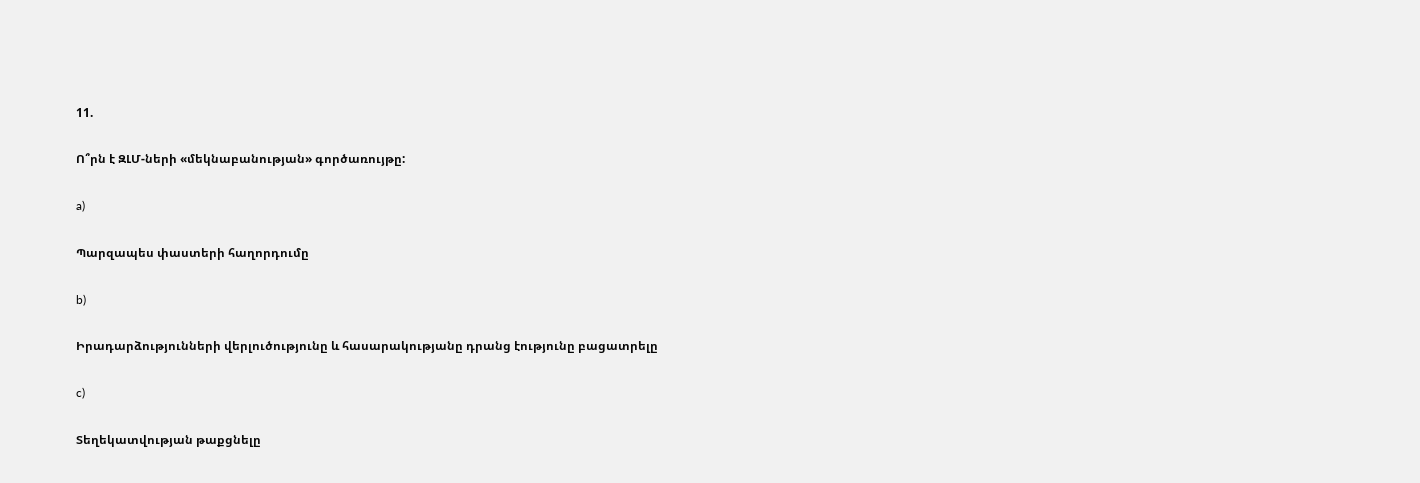11.

Ո՞րն է ԶԼՄ-ների «մեկնաբանության» գործառույթը:

a)

Պարզապես փաստերի հաղորդումը

b)

Իրադարձությունների վերլուծությունը և հասարակությանը դրանց էությունը բացատրելը

c)

Տեղեկատվության թաքցնելը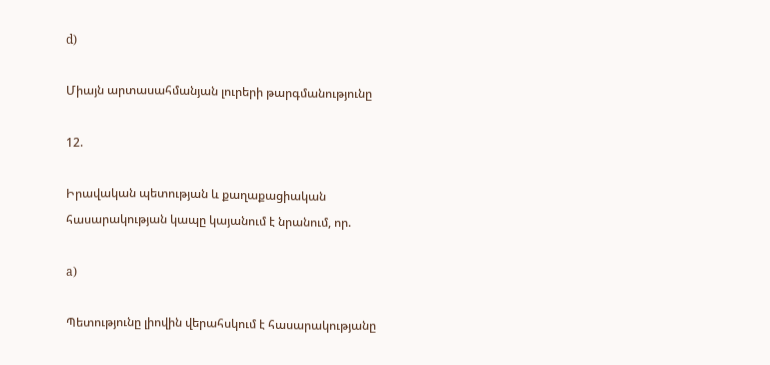d)

Միայն արտասահմանյան լուրերի թարգմանությունը

12.

Իրավական պետության և քաղաքացիական հասարակության կապը կայանում է նրանում, որ.

a)

Պետությունը լիովին վերահսկում է հասարակությանը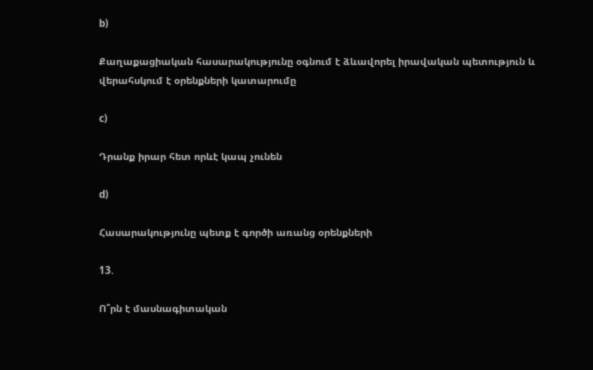b)

Քաղաքացիական հասարակությունը օգնում է ձևավորել իրավական պետություն և վերահսկում է օրենքների կատարումը

c)

Դրանք իրար հետ որևէ կապ չունեն

d)

Հասարակությունը պետք է գործի առանց օրենքների

13.

Ո՞րն է մասնագիտական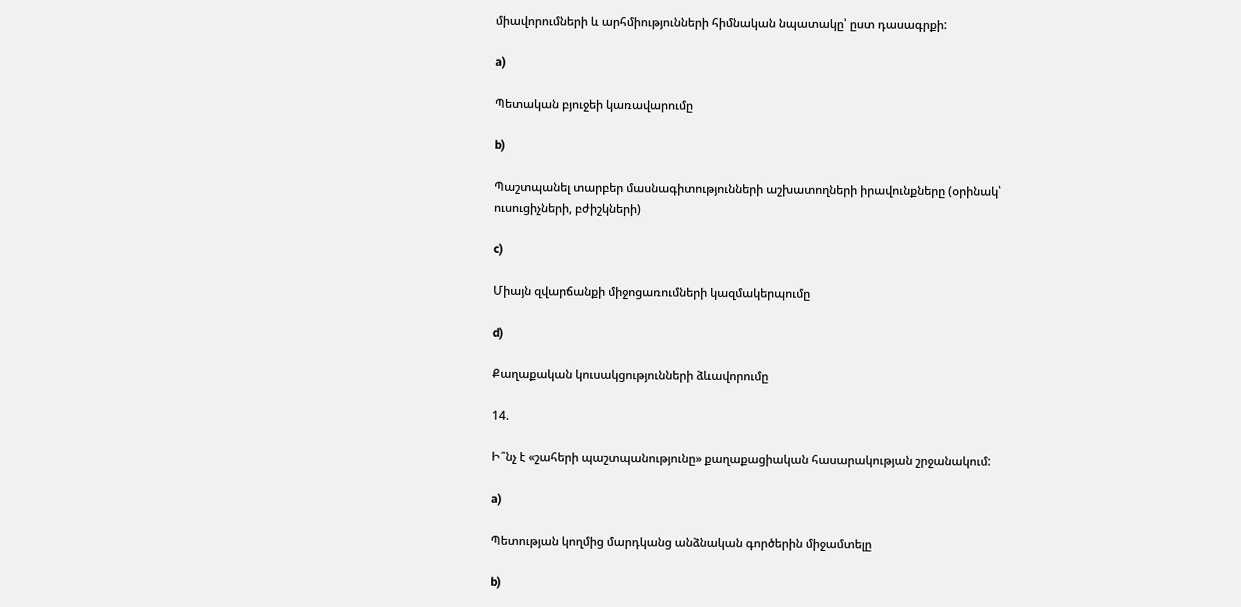միավորումների և արհմիությունների հիմնական նպատակը՝ ըստ դասագրքի:

a)

Պետական բյուջեի կառավարումը

b)

Պաշտպանել տարբեր մասնագիտությունների աշխատողների իրավունքները (օրինակ՝ ուսուցիչների, բժիշկների)

c)

Միայն զվարճանքի միջոցառումների կազմակերպումը

d)

Քաղաքական կուսակցությունների ձևավորումը

14.

Ի՞նչ է «շահերի պաշտպանությունը» քաղաքացիական հասարակության շրջանակում:

a)

Պետության կողմից մարդկանց անձնական գործերին միջամտելը

b)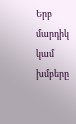Երբ մարդիկ կամ խմբերը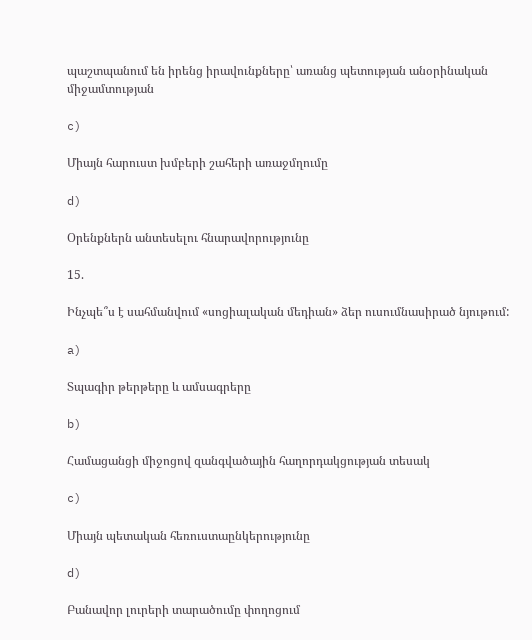պաշտպանում են իրենց իրավունքները՝ առանց պետության անօրինական միջամտության

c)

Միայն հարուստ խմբերի շահերի առաջմղումը

d)

Օրենքներն անտեսելու հնարավորությունը

15.

Ինչպե՞ս է սահմանվում «սոցիալական մեդիան» ձեր ուսումնասիրած նյութում:

a)

Տպագիր թերթերը և ամսագրերը

b)

Համացանցի միջոցով զանգվածային հաղորդակցության տեսակ

c)

Միայն պետական հեռուստաընկերությունը

d)

Բանավոր լուրերի տարածումը փողոցում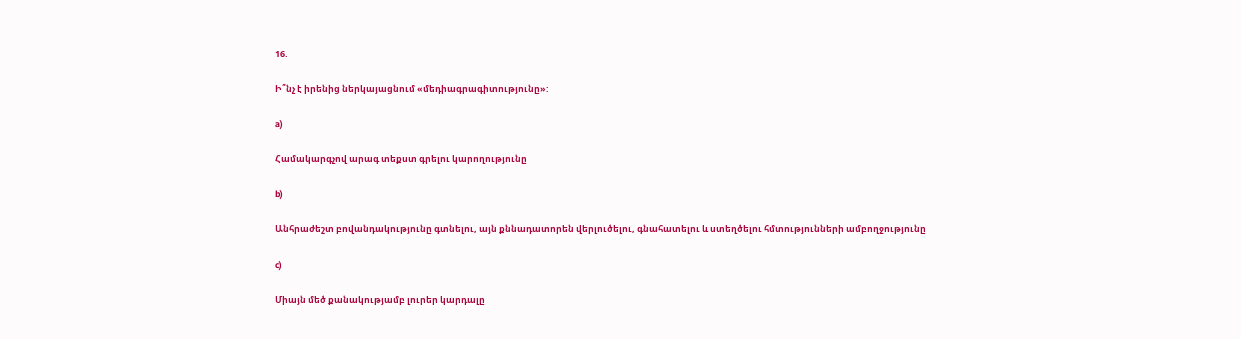16.

Ի՞նչ է իրենից ներկայացնում «մեդիագրագիտությունը»:

a)

Համակարգչով արագ տեքստ գրելու կարողությունը

b)

Անհրաժեշտ բովանդակությունը գտնելու, այն քննադատորեն վերլուծելու, գնահատելու և ստեղծելու հմտությունների ամբողջությունը

c)

Միայն մեծ քանակությամբ լուրեր կարդալը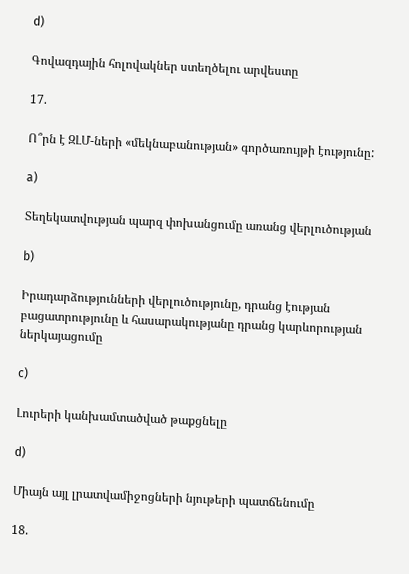d)

Գովազդային հոլովակներ ստեղծելու արվեստը

17.

Ո՞րն է ԶԼՄ-ների «մեկնաբանության» գործառույթի էությունը:

a)

Տեղեկատվության պարզ փոխանցումը առանց վերլուծության

b)

Իրադարձությունների վերլուծությունը, դրանց էության բացատրությունը և հասարակությանը դրանց կարևորության ներկայացումը

c)

Լուրերի կանխամտածված թաքցնելը

d)

Միայն այլ լրատվամիջոցների նյութերի պատճենումը

18.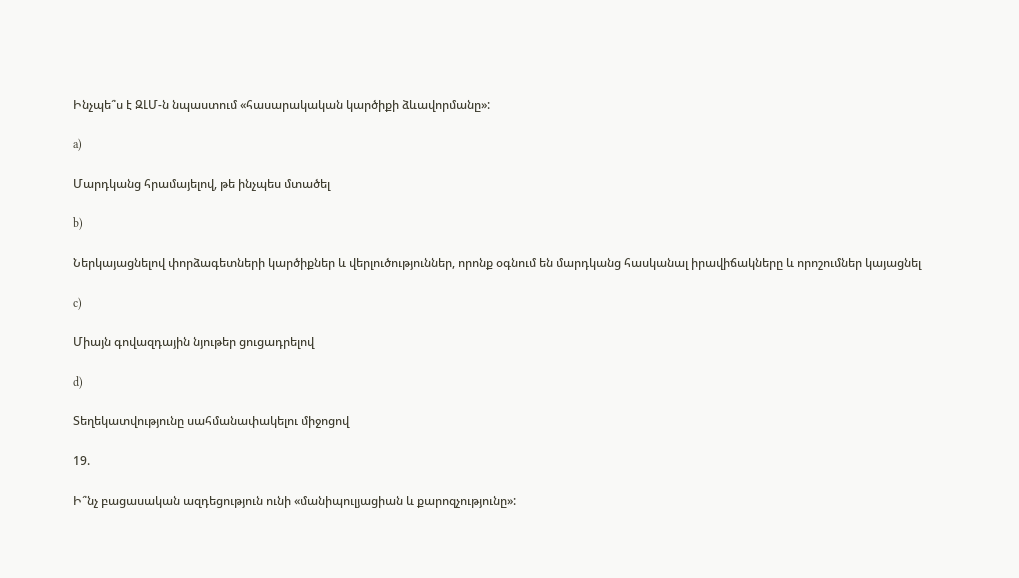Ինչպե՞ս է ԶԼՄ-ն նպաստում «հասարակական կարծիքի ձևավորմանը»:

a)

Մարդկանց հրամայելով, թե ինչպես մտածել

b)

Ներկայացնելով փորձագետների կարծիքներ և վերլուծություններ, որոնք օգնում են մարդկանց հասկանալ իրավիճակները և որոշումներ կայացնել

c)

Միայն գովազդային նյութեր ցուցադրելով

d)

Տեղեկատվությունը սահմանափակելու միջոցով

19.

Ի՞նչ բացասական ազդեցություն ունի «մանիպուլյացիան և քարոզչությունը»: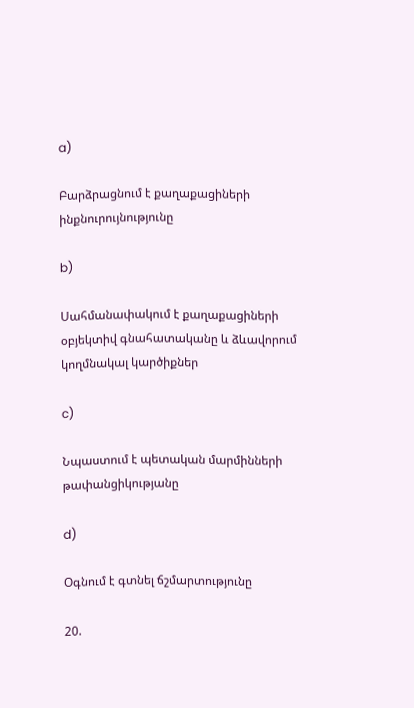a)

Բարձրացնում է քաղաքացիների ինքնուրույնությունը

b)

Սահմանափակում է քաղաքացիների օբյեկտիվ գնահատականը և ձևավորում կողմնակալ կարծիքներ

c)

Նպաստում է պետական մարմինների թափանցիկությանը

d)

Օգնում է գտնել ճշմարտությունը

20.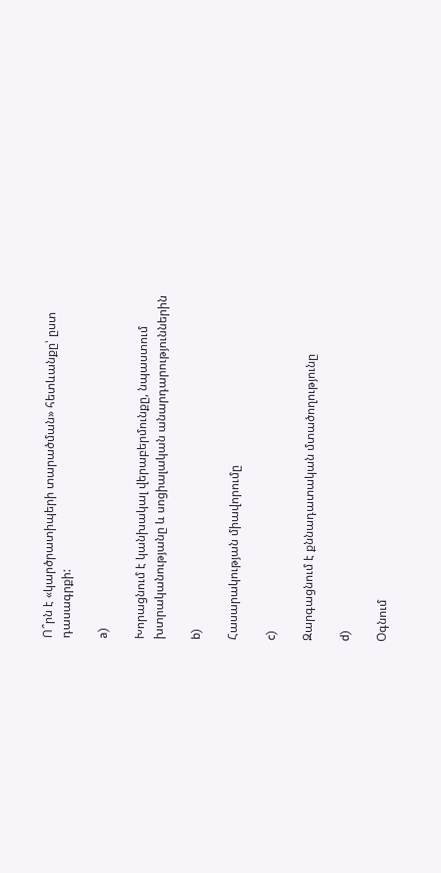Ո՞րն է «կարծրատիպերի տարածման» հետևանքը՝ ըստ դասագրքի:

a)

Խորացնում է կանխակալ վերաբերմունքը, նպաստում խտրականությանը և սոցիալական անարդարություններին

b)

Հասարակության միավորումը

c)

Զարգացնում է քննադատական մտածողությունը

d)

Օգնում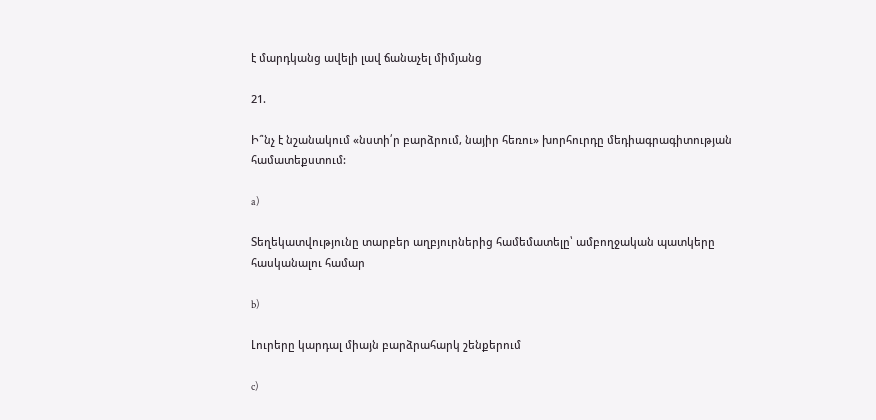է մարդկանց ավելի լավ ճանաչել միմյանց

21.

Ի՞նչ է նշանակում «նստի՛ր բարձրում, նայիր հեռու» խորհուրդը մեդիագրագիտության համատեքստում:

a)

Տեղեկատվությունը տարբեր աղբյուրներից համեմատելը՝ ամբողջական պատկերը հասկանալու համար

b)

Լուրերը կարդալ միայն բարձրահարկ շենքերում

c)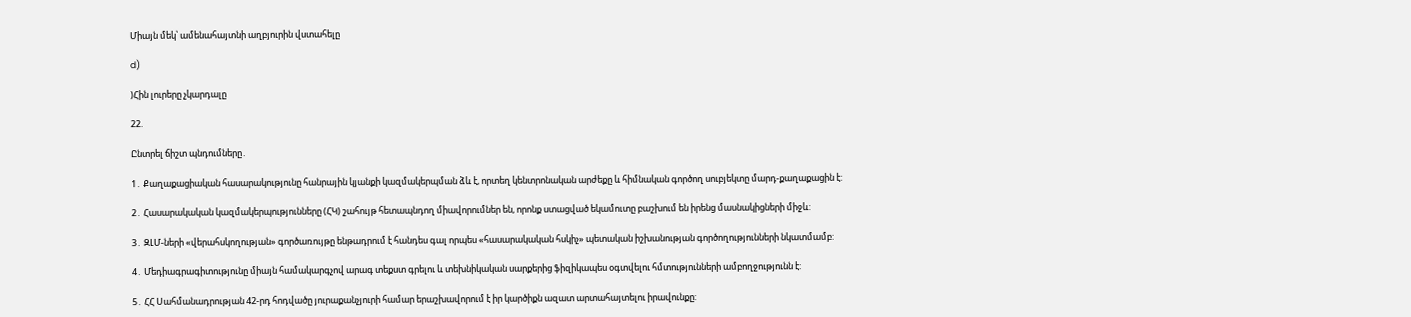Միայն մեկ՝ ամենահայտնի աղբյուրին վստահելը

d)

)Հին լուրերը չկարդալը

22.

Ընտրել ճիշտ պնդումները․

1․ Քաղաքացիական հասարակությունը հանրային կյանքի կազմակերպման ձև է, որտեղ կենտրոնական արժեքը և հիմնական գործող սուբյեկտը մարդ-քաղաքացին է:

2․ Հասարակական կազմակերպությունները (ՀԿ) շահույթ հետապնդող միավորումներ են, որոնք ստացված եկամուտը բաշխում են իրենց մասնակիցների միջև:

3․ ԶԼՄ-ների «վերահսկողության» գործառույթը ենթադրում է հանդես գալ որպես «հասարակական հսկիչ» պետական իշխանության գործողությունների նկատմամբ:

4․ Մեդիագրագիտությունը միայն համակարգչով արագ տեքստ գրելու և տեխնիկական սարքերից ֆիզիկապես օգտվելու հմտությունների ամբողջությունն է:

5․ ՀՀ Սահմանադրության 42-րդ հոդվածը յուրաքանչյուրի համար երաշխավորում է իր կարծիքն ազատ արտահայտելու իրավունքը: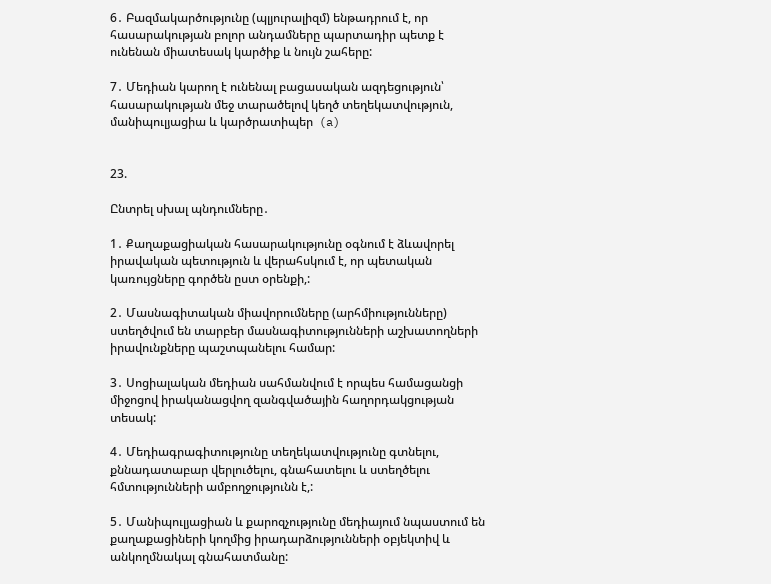6․ Բազմակարծությունը (պլյուրալիզմ) ենթադրում է, որ հասարակության բոլոր անդամները պարտադիր պետք է ունենան միատեսակ կարծիք և նույն շահերը:

7․ Մեդիան կարող է ունենալ բացասական ազդեցություն՝ հասարակության մեջ տարածելով կեղծ տեղեկատվություն, մանիպուլյացիա և կարծրատիպեր  (a)


23.

Ընտրել սխալ պնդումները․

1․ Քաղաքացիական հասարակությունը օգնում է ձևավորել իրավական պետություն և վերահսկում է, որ պետական կառույցները գործեն ըստ օրենքի,:

2․ Մասնագիտական միավորումները (արհմիությունները) ստեղծվում են տարբեր մասնագիտությունների աշխատողների իրավունքները պաշտպանելու համար:

3․ Սոցիալական մեդիան սահմանվում է որպես համացանցի միջոցով իրականացվող զանգվածային հաղորդակցության տեսակ:

4․ Մեդիագրագիտությունը տեղեկատվությունը գտնելու, քննադատաբար վերլուծելու, գնահատելու և ստեղծելու հմտությունների ամբողջությունն է,:

5․ Մանիպուլյացիան և քարոզչությունը մեդիայում նպաստում են քաղաքացիների կողմից իրադարձությունների օբյեկտիվ և անկողմնակալ գնահատմանը: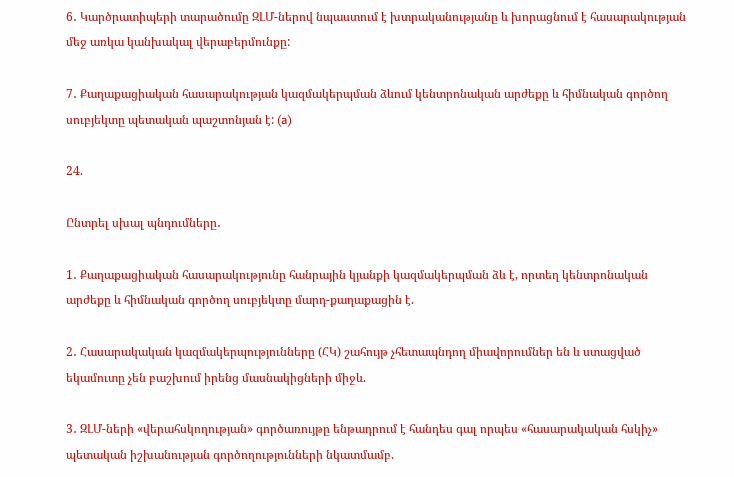6․ Կարծրատիպերի տարածումը ԶԼՄ-ներով նպաստում է խտրականությանը և խորացնում է հասարակության մեջ առկա կանխակալ վերաբերմունքը:

7․ Քաղաքացիական հասարակության կազմակերպման ձևում կենտրոնական արժեքը և հիմնական գործող սուբյեկտը պետական պաշտոնյան է: (a)

24.

Ընտրել սխալ պնդումները․

1․ Քաղաքացիական հասարակությունը հանրային կյանքի կազմակերպման ձև է, որտեղ կենտրոնական արժեքը և հիմնական գործող սուբյեկտը մարդ-քաղաքացին է.

2․ Հասարակական կազմակերպությունները (ՀԿ) շահույթ չհետապնդող միավորումներ են և ստացված եկամուտը չեն բաշխում իրենց մասնակիցների միջև.

3․ ԶԼՄ-ների «վերահսկողության» գործառույթը ենթադրում է հանդես գալ որպես «հասարակական հսկիչ» պետական իշխանության գործողությունների նկատմամբ.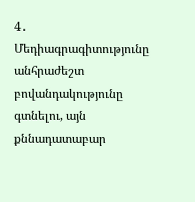4․ Մեդիագրագիտությունը անհրաժեշտ բովանդակությունը գտնելու, այն քննադատաբար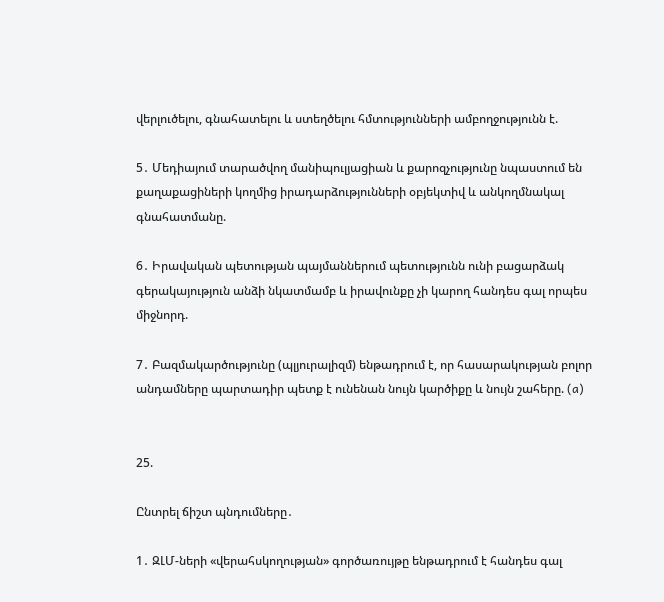վերլուծելու, գնահատելու և ստեղծելու հմտությունների ամբողջությունն է.

5․ Մեդիայում տարածվող մանիպուլյացիան և քարոզչությունը նպաստում են քաղաքացիների կողմից իրադարձությունների օբյեկտիվ և անկողմնակալ գնահատմանը.

6․ Իրավական պետության պայմաններում պետությունն ունի բացարձակ գերակայություն անձի նկատմամբ և իրավունքը չի կարող հանդես գալ որպես միջնորդ.

7․ Բազմակարծությունը (պլյուրալիզմ) ենթադրում է, որ հասարակության բոլոր անդամները պարտադիր պետք է ունենան նույն կարծիքը և նույն շահերը. (a)


25.

Ընտրել ճիշտ պնդումները․

1․ ԶԼՄ-ների «վերահսկողության» գործառույթը ենթադրում է հանդես գալ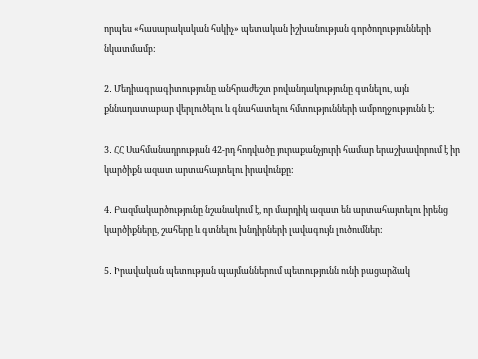որպես «հասարակական հսկիչ» պետական իշխանության գործողությունների նկատմամբ:

2․ Մեդիագրագիտությունը անհրաժեշտ բովանդակությունը գտնելու, այն քննադատաբար վերլուծելու և գնահատելու հմտությունների ամբողջությունն է:

3․ ՀՀ Սահմանադրության 42-րդ հոդվածը յուրաքանչյուրի համար երաշխավորում է իր կարծիքն ազատ արտահայտելու իրավունքը:

4․ Բազմակարծությունը նշանակում է, որ մարդիկ ազատ են արտահայտելու իրենց կարծիքները, շահերը և գտնելու խնդիրների լավագույն լուծումներ:

5․ Իրավական պետության պայմաններում պետությունն ունի բացարձակ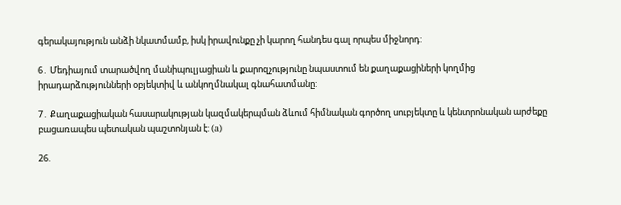գերակայություն անձի նկատմամբ, իսկ իրավունքը չի կարող հանդես գալ որպես միջնորդ:

6․ Մեդիայում տարածվող մանիպուլյացիան և քարոզչությունը նպաստում են քաղաքացիների կողմից իրադարձությունների օբյեկտիվ և անկողմնակալ գնահատմանը:

7․ Քաղաքացիական հասարակության կազմակերպման ձևում հիմնական գործող սուբյեկտը և կենտրոնական արժեքը բացառապես պետական պաշտոնյան է: (a)

26.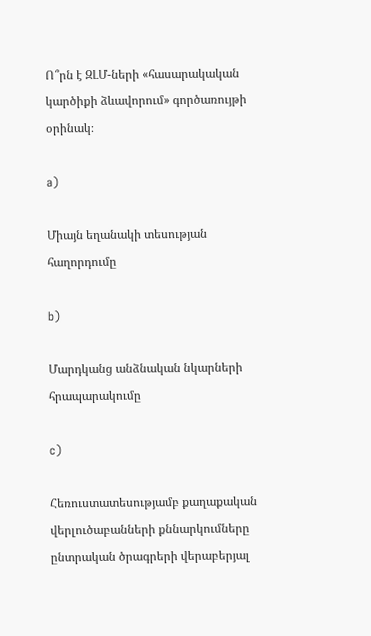Ո՞րն է ԶԼՄ-ների «հասարակական կարծիքի ձևավորում» գործառույթի օրինակ։

a)

Միայն եղանակի տեսության հաղորդումը

b)

Մարդկանց անձնական նկարների հրապարակումը

c)

Հեռուստատեսությամբ քաղաքական վերլուծաբանների քննարկումները ընտրական ծրագրերի վերաբերյալ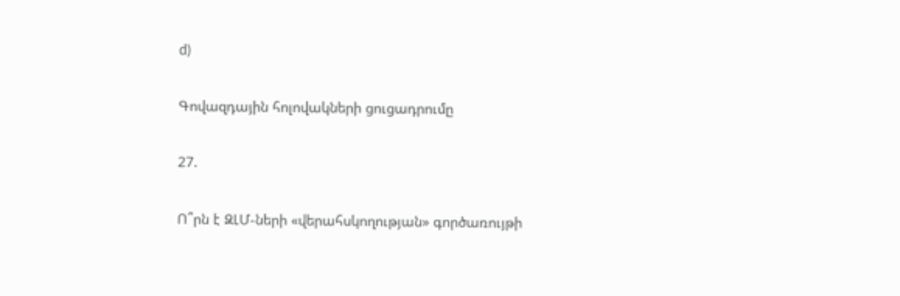d)

Գովազդային հոլովակների ցուցադրումը

27.

Ո՞րն է ԶԼՄ-ների «վերահսկողության» գործառույթի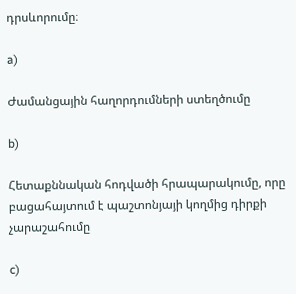դրսևորումը։

a)

Ժամանցային հաղորդումների ստեղծումը

b)

Հետաքննական հոդվածի հրապարակումը, որը բացահայտում է պաշտոնյայի կողմից դիրքի չարաշահումը

c)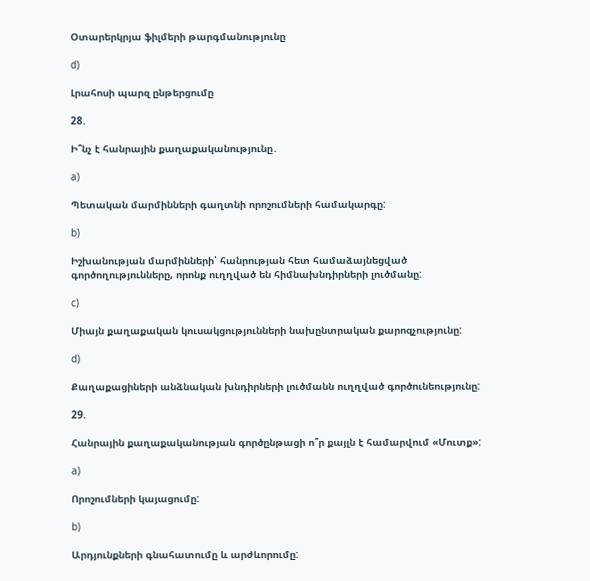Օտարերկրյա ֆիլմերի թարգմանությունը

d)

Լրահոսի պարզ ընթերցումը

28.

Ի՞նչ է հանրային քաղաքականությունը․

a)

Պետական մարմինների գաղտնի որոշումների համակարգը:

b)

Իշխանության մարմինների՝ հանրության հետ համաձայնեցված գործողությունները, որոնք ուղղված են հիմնախնդիրների լուծմանը:

c)

Միայն քաղաքական կուսակցությունների նախընտրական քարոզչությունը:

d)

Քաղաքացիների անձնական խնդիրների լուծմանն ուղղված գործունեությունը:

29.

Հանրային քաղաքականության գործընթացի ո՞ր քայլն է համարվում «Մուտք»:

a)

Որոշումների կայացումը:

b)

Արդյունքների գնահատումը և արժևորումը: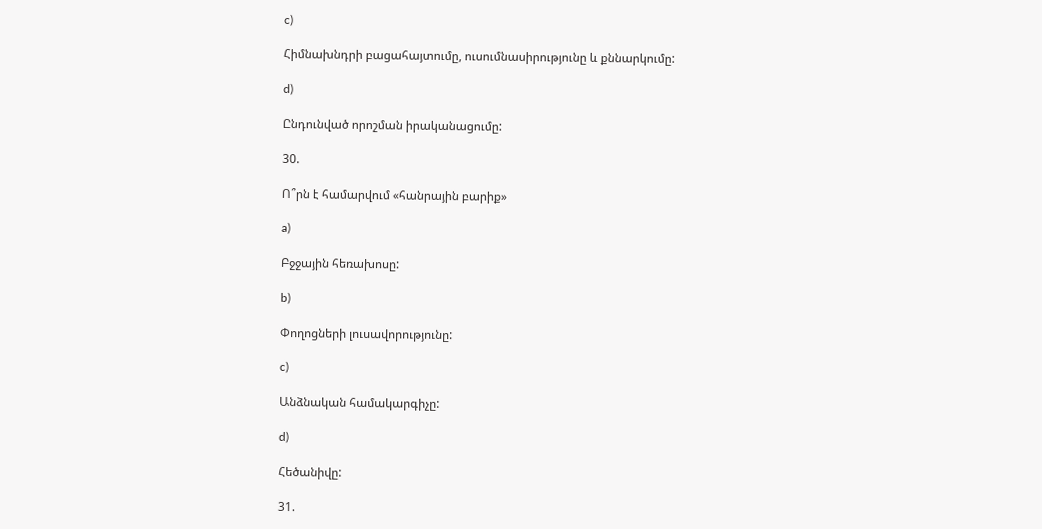c)

Հիմնախնդրի բացահայտումը, ուսումնասիրությունը և քննարկումը:

d)

Ընդունված որոշման իրականացումը:

30.

Ո՞րն է համարվում «հանրային բարիք»

a)

Բջջային հեռախոսը:

b)

Փողոցների լուսավորությունը:

c)

Անձնական համակարգիչը:

d)

Հեծանիվը:

31.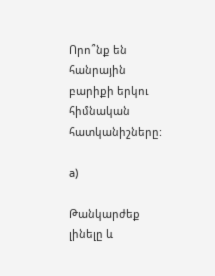Որո՞նք են հանրային բարիքի երկու հիմնական հատկանիշները:

a)

Թանկարժեք լինելը և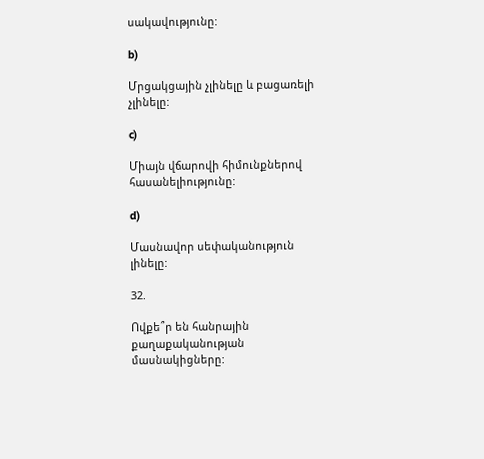սակավությունը:

b)

Մրցակցային չլինելը և բացառելի չլինելը:

c)

Միայն վճարովի հիմունքներով հասանելիությունը:

d)

Մասնավոր սեփականություն լինելը:

32.

Ովքե՞ր են հանրային քաղաքականության մասնակիցները: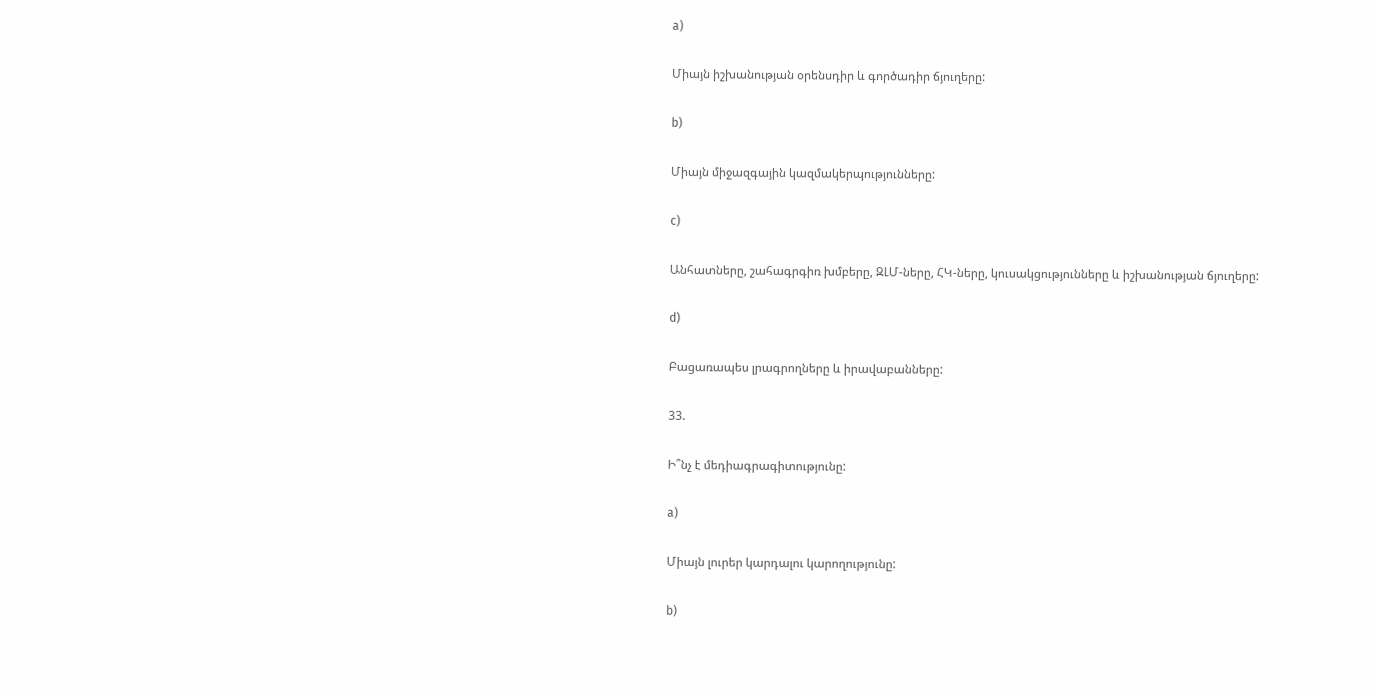a)

Միայն իշխանության օրենսդիր և գործադիր ճյուղերը:

b)

Միայն միջազգային կազմակերպությունները:

c)

Անհատները, շահագրգիռ խմբերը, ԶԼՄ-ները, ՀԿ-ները, կուսակցությունները և իշխանության ճյուղերը:

d)

Բացառապես լրագրողները և իրավաբանները:

33.

Ի՞նչ է մեդիագրագիտությունը:

a)

Միայն լուրեր կարդալու կարողությունը:

b)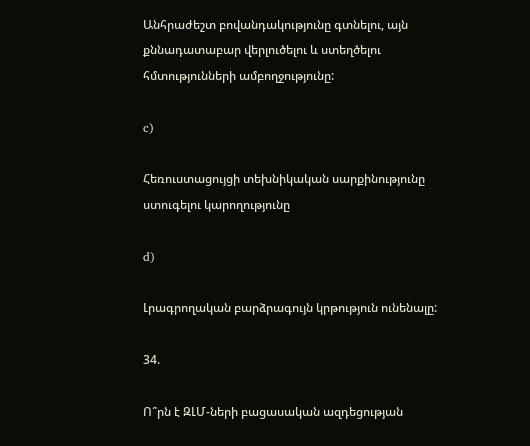Անհրաժեշտ բովանդակությունը գտնելու, այն քննադատաբար վերլուծելու և ստեղծելու հմտությունների ամբողջությունը:

c)

Հեռուստացույցի տեխնիկական սարքինությունը ստուգելու կարողությունը

d)

Լրագրողական բարձրագույն կրթություն ունենալը:

34.

Ո՞րն է ԶԼՄ-ների բացասական ազդեցության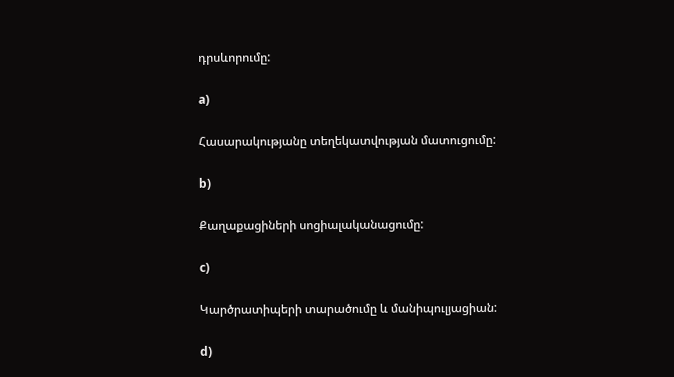դրսևորումը:

a)

Հասարակությանը տեղեկատվության մատուցումը:

b)

Քաղաքացիների սոցիալականացումը:

c)

Կարծրատիպերի տարածումը և մանիպուլյացիան:

d)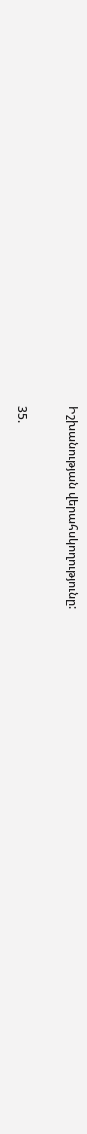Իշխանության վերահսկողությունը:

35.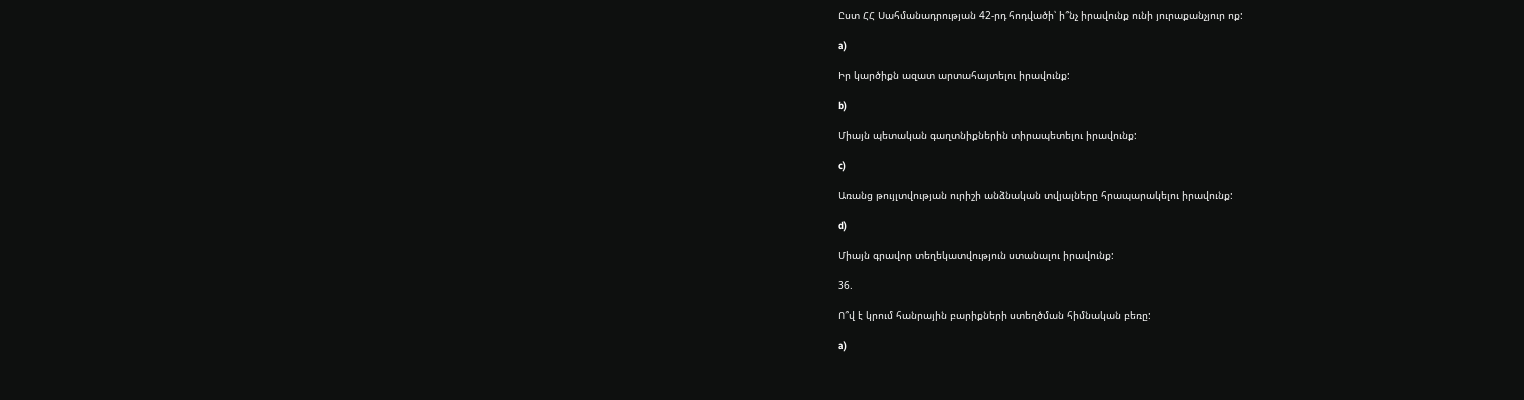Ըստ ՀՀ Սահմանադրության 42-րդ հոդվածի՝ ի՞նչ իրավունք ունի յուրաքանչյուր ոք:

a)

Իր կարծիքն ազատ արտահայտելու իրավունք:

b)

Միայն պետական գաղտնիքներին տիրապետելու իրավունք:

c)

Առանց թույլտվության ուրիշի անձնական տվյալները հրապարակելու իրավունք:

d)

Միայն գրավոր տեղեկատվություն ստանալու իրավունք:

36.

Ո՞վ է կրում հանրային բարիքների ստեղծման հիմնական բեռը:

a)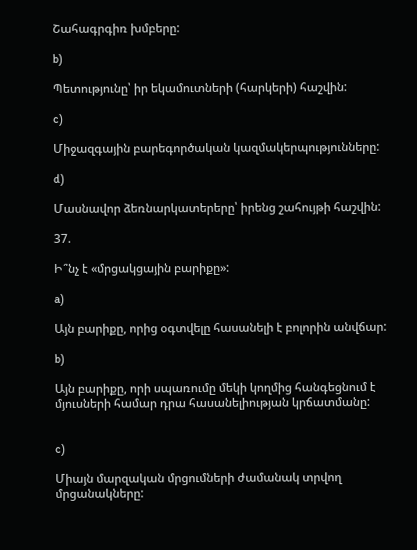Շահագրգիռ խմբերը:

b)

Պետությունը՝ իր եկամուտների (հարկերի) հաշվին:

c)

Միջազգային բարեգործական կազմակերպությունները:

d)

Մասնավոր ձեռնարկատերերը՝ իրենց շահույթի հաշվին:

37.

Ի՞նչ է «մրցակցային բարիքը»:

a)

Այն բարիքը, որից օգտվելը հասանելի է բոլորին անվճար:

b)

Այն բարիքը, որի սպառումը մեկի կողմից հանգեցնում է մյուսների համար դրա հասանելիության կրճատմանը:


c)

Միայն մարզական մրցումների ժամանակ տրվող մրցանակները: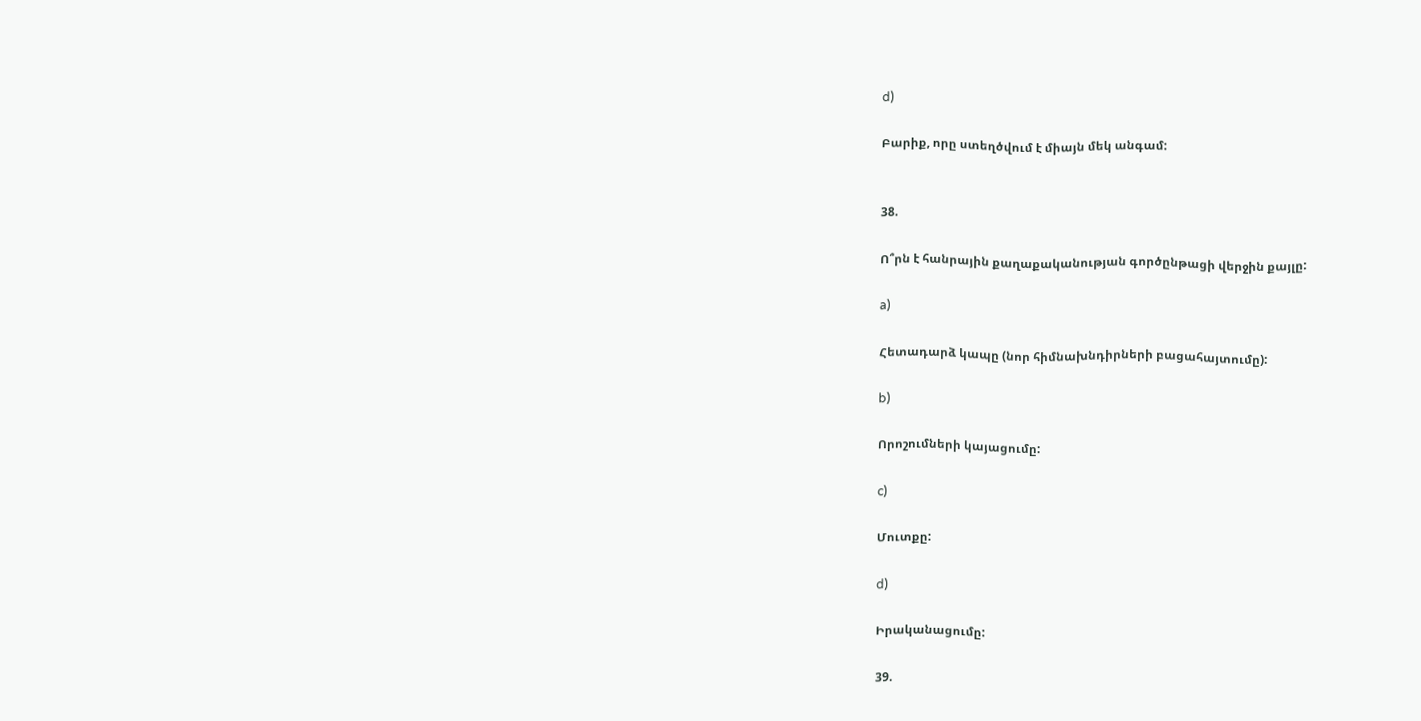d)

Բարիք, որը ստեղծվում է միայն մեկ անգամ:


38.

Ո՞րն է հանրային քաղաքականության գործընթացի վերջին քայլը:

a)

Հետադարձ կապը (նոր հիմնախնդիրների բացահայտումը):

b)

Որոշումների կայացումը:

c)

Մուտքը:

d)

Իրականացումը:

39.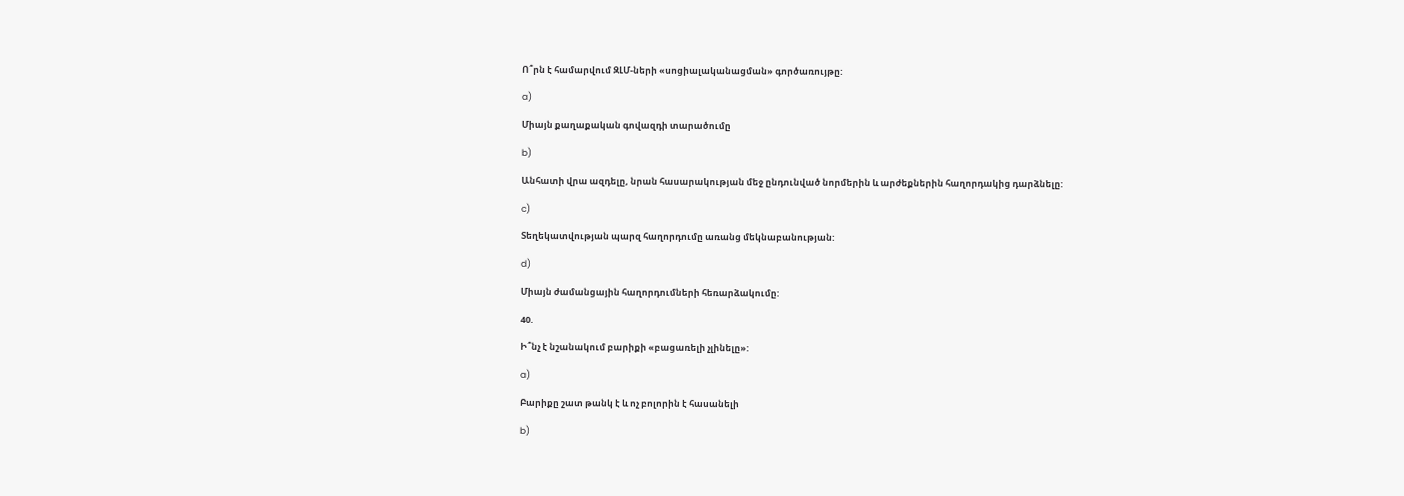Ո՞րն է համարվում ԶԼՄ-ների «սոցիալականացման» գործառույթը:

a)

Միայն քաղաքական գովազդի տարածումը

b)

Անհատի վրա ազդելը, նրան հասարակության մեջ ընդունված նորմերին և արժեքներին հաղորդակից դարձնելը:

c)

Տեղեկատվության պարզ հաղորդումը առանց մեկնաբանության:

d)

Միայն ժամանցային հաղորդումների հեռարձակումը:

40.

Ի՞նչ է նշանակում բարիքի «բացառելի չլինելը»:

a)

Բարիքը շատ թանկ է և ոչ բոլորին է հասանելի

b)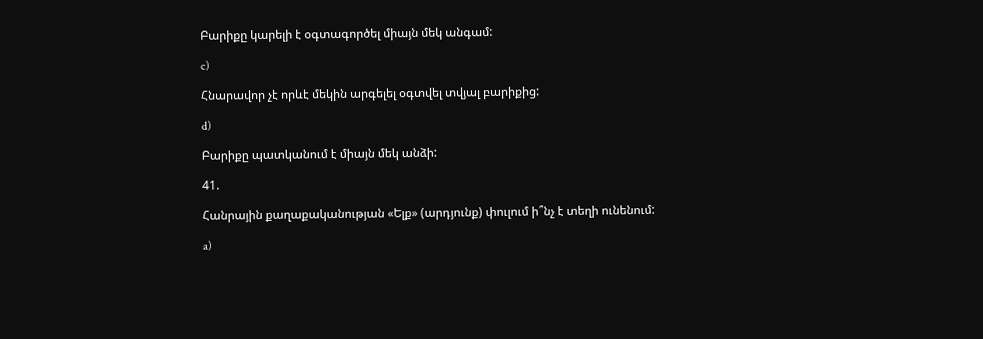Բարիքը կարելի է օգտագործել միայն մեկ անգամ:

c)

Հնարավոր չէ որևէ մեկին արգելել օգտվել տվյալ բարիքից:

d)

Բարիքը պատկանում է միայն մեկ անձի:

41.

Հանրային քաղաքականության «Ելք» (արդյունք) փուլում ի՞նչ է տեղի ունենում:

a)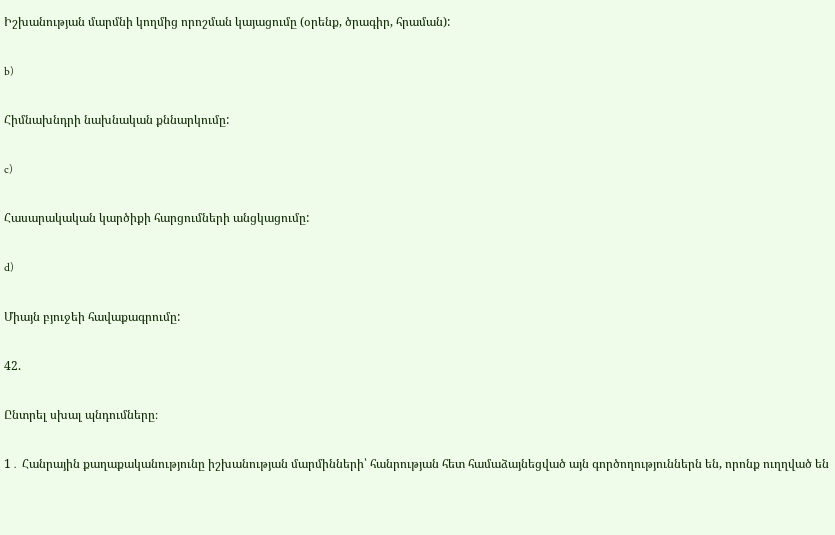Իշխանության մարմնի կողմից որոշման կայացումը (օրենք, ծրագիր, հրաման):

b)

Հիմնախնդրի նախնական քննարկումը:

c)

Հասարակական կարծիքի հարցումների անցկացումը:

d)

Միայն բյուջեի հավաքագրումը:

42.

Ընտրել սխալ պնդումները։

1․ Հանրային քաղաքականությունը իշխանության մարմինների՝ հանրության հետ համաձայնեցված այն գործողություններն են, որոնք ուղղված են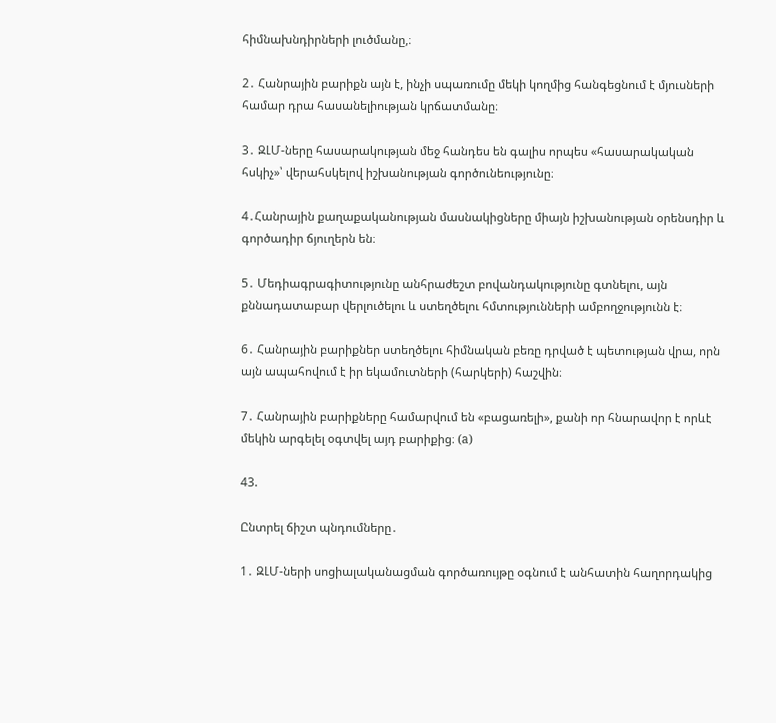հիմնախնդիրների լուծմանը,։

2․ Հանրային բարիքն այն է, ինչի սպառումը մեկի կողմից հանգեցնում է մյուսների համար դրա հասանելիության կրճատմանը։

3․ ԶԼՄ-ները հասարակության մեջ հանդես են գալիս որպես «հասարակական հսկիչ»՝ վերահսկելով իշխանության գործունեությունը։

4․Հանրային քաղաքականության մասնակիցները միայն իշխանության օրենսդիր և գործադիր ճյուղերն են։

5․ Մեդիագրագիտությունը անհրաժեշտ բովանդակությունը գտնելու, այն քննադատաբար վերլուծելու և ստեղծելու հմտությունների ամբողջությունն է։

6․ Հանրային բարիքներ ստեղծելու հիմնական բեռը դրված է պետության վրա, որն այն ապահովում է իր եկամուտների (հարկերի) հաշվին։

7․ Հանրային բարիքները համարվում են «բացառելի», քանի որ հնարավոր է որևէ մեկին արգելել օգտվել այդ բարիքից։ (a)

43.

Ընտրել ճիշտ պնդումները․

1․ ԶԼՄ-ների սոցիալականացման գործառույթը օգնում է անհատին հաղորդակից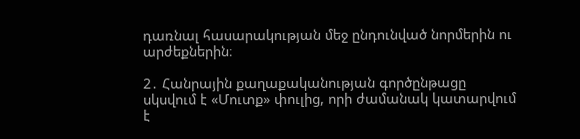դառնալ հասարակության մեջ ընդունված նորմերին ու արժեքներին։

2․ Հանրային քաղաքականության գործընթացը սկսվում է «Մուտք» փուլից, որի ժամանակ կատարվում է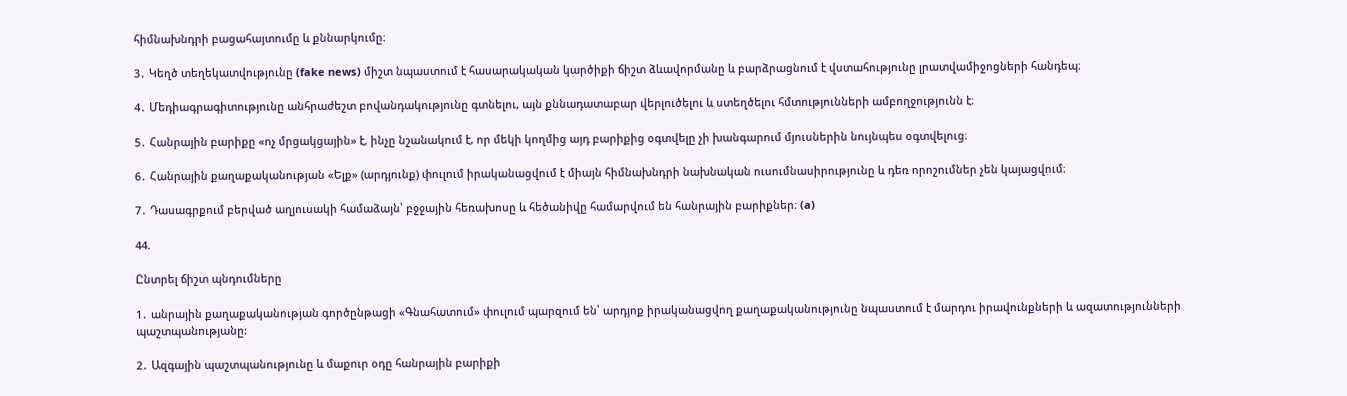հիմնախնդրի բացահայտումը և քննարկումը։

3․ Կեղծ տեղեկատվությունը (fake news) միշտ նպաստում է հասարակական կարծիքի ճիշտ ձևավորմանը և բարձրացնում է վստահությունը լրատվամիջոցների հանդեպ։

4․ Մեդիագրագիտությունը անհրաժեշտ բովանդակությունը գտնելու, այն քննադատաբար վերլուծելու և ստեղծելու հմտությունների ամբողջությունն է։

5․ Հանրային բարիքը «ոչ մրցակցային» է, ինչը նշանակում է, որ մեկի կողմից այդ բարիքից օգտվելը չի խանգարում մյուսներին նույնպես օգտվելուց։

6․ Հանրային քաղաքականության «Ելք» (արդյունք) փուլում իրականացվում է միայն հիմնախնդրի նախնական ուսումնասիրությունը և դեռ որոշումներ չեն կայացվում։

7․ Դասագրքում բերված աղյուսակի համաձայն՝ բջջային հեռախոսը և հեծանիվը համարվում են հանրային բարիքներ։ (a)

44.

Ընտրել ճիշտ պնդումները

1․ անրային քաղաքականության գործընթացի «Գնահատում» փուլում պարզում են՝ արդյոք իրականացվող քաղաքականությունը նպաստում է մարդու իրավունքների և ազատությունների պաշտպանությանը:

2․ Ազգային պաշտպանությունը և մաքուր օդը հանրային բարիքի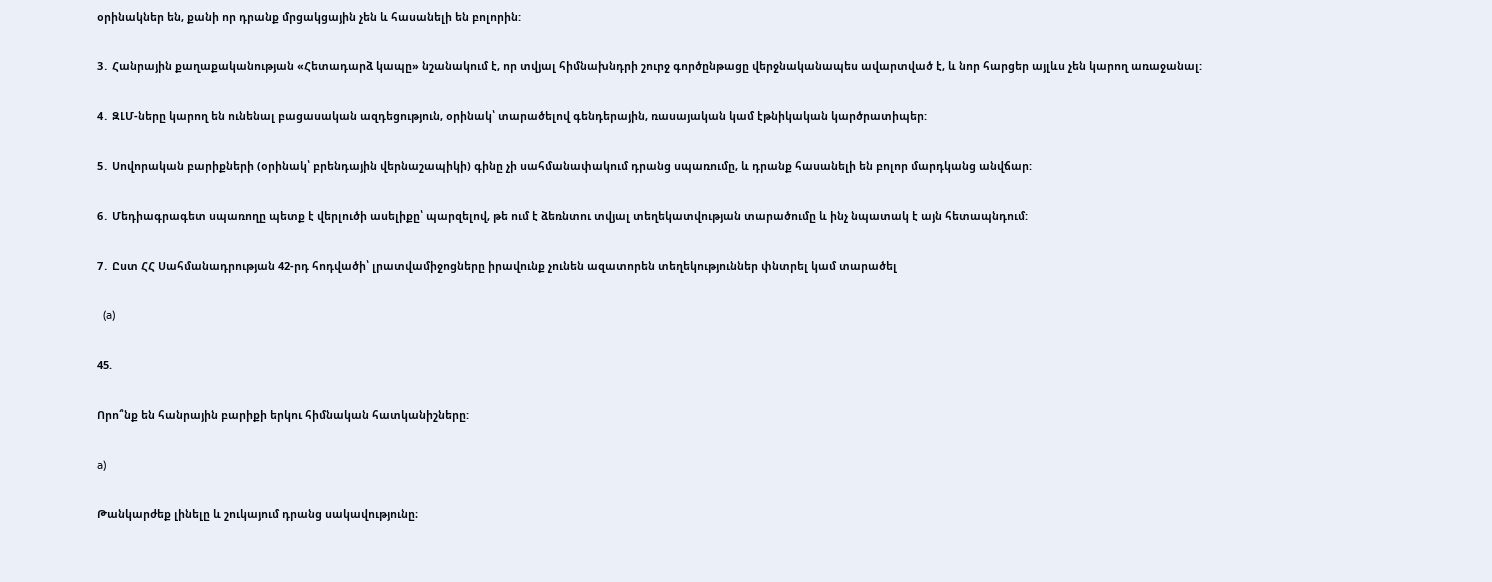օրինակներ են, քանի որ դրանք մրցակցային չեն և հասանելի են բոլորին:

3․ Հանրային քաղաքականության «Հետադարձ կապը» նշանակում է, որ տվյալ հիմնախնդրի շուրջ գործընթացը վերջնականապես ավարտված է, և նոր հարցեր այլևս չեն կարող առաջանալ:

4․ ԶԼՄ-ները կարող են ունենալ բացասական ազդեցություն, օրինակ՝ տարածելով գենդերային, ռասայական կամ էթնիկական կարծրատիպեր:

5․ Սովորական բարիքների (օրինակ՝ բրենդային վերնաշապիկի) գինը չի սահմանափակում դրանց սպառումը, և դրանք հասանելի են բոլոր մարդկանց անվճար:

6․ Մեդիագրագետ սպառողը պետք է վերլուծի ասելիքը՝ պարզելով, թե ում է ձեռնտու տվյալ տեղեկատվության տարածումը և ինչ նպատակ է այն հետապնդում:

7․ Ըստ ՀՀ Սահմանադրության 42-րդ հոդվածի՝ լրատվամիջոցները իրավունք չունեն ազատորեն տեղեկություններ փնտրել կամ տարածել

  (a)

45.

Որո՞նք են հանրային բարիքի երկու հիմնական հատկանիշները:

a)

Թանկարժեք լինելը և շուկայում դրանց սակավությունը։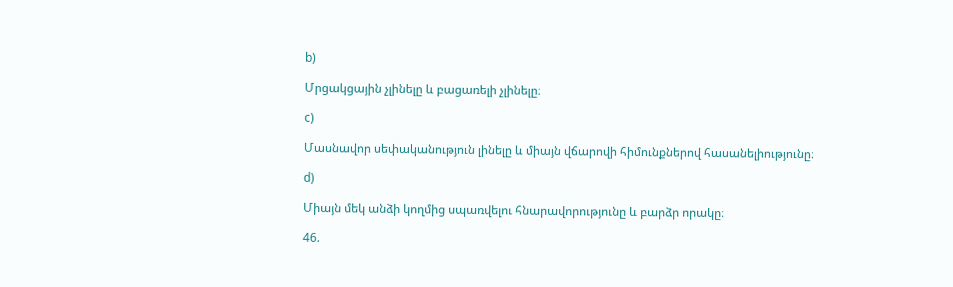b)

Մրցակցային չլինելը և բացառելի չլինելը։

c)

Մասնավոր սեփականություն լինելը և միայն վճարովի հիմունքներով հասանելիությունը։

d)

Միայն մեկ անձի կողմից սպառվելու հնարավորությունը և բարձր որակը։

46.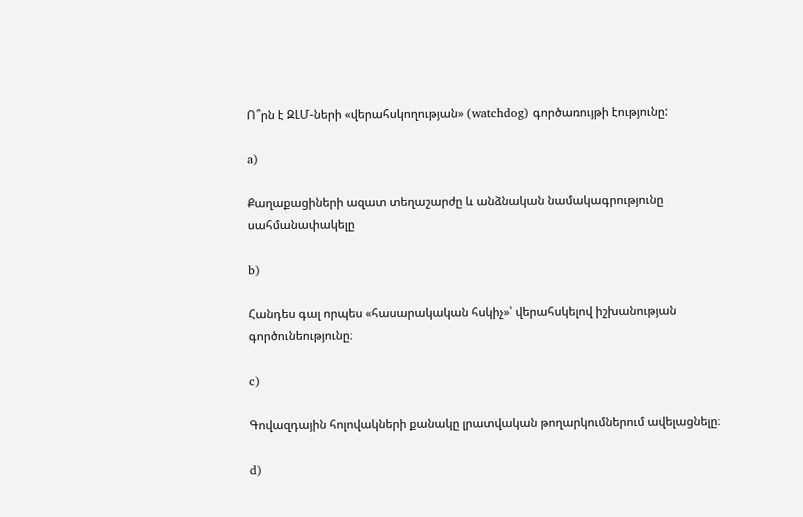Ո՞րն է ԶԼՄ-ների «վերահսկողության» (watchdog) գործառույթի էությունը:

a)

Քաղաքացիների ազատ տեղաշարժը և անձնական նամակագրությունը սահմանափակելը

b)

Հանդես գալ որպես «հասարակական հսկիչ»՝ վերահսկելով իշխանության գործունեությունը։

c)

Գովազդային հոլովակների քանակը լրատվական թողարկումներում ավելացնելը։

d)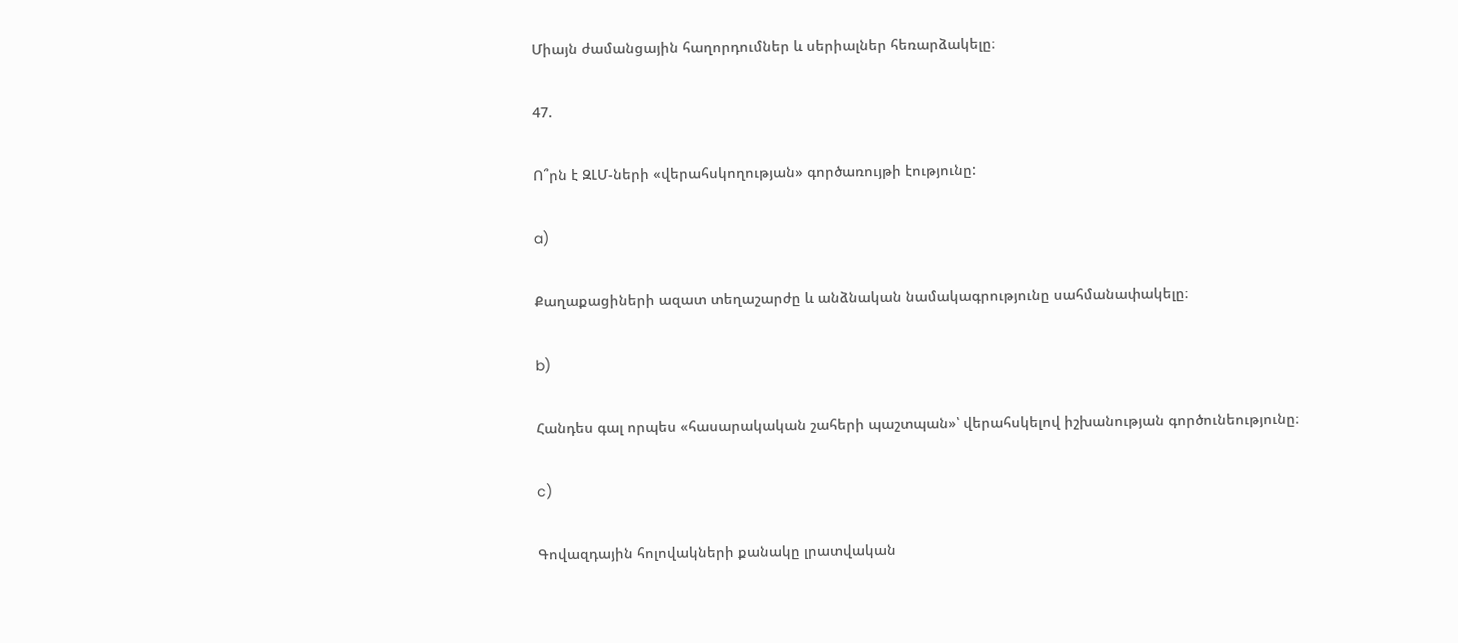Միայն ժամանցային հաղորդումներ և սերիալներ հեռարձակելը։

47.

Ո՞րն է ԶԼՄ-ների «վերահսկողության» գործառույթի էությունը:

a)

Քաղաքացիների ազատ տեղաշարժը և անձնական նամակագրությունը սահմանափակելը։

b)

Հանդես գալ որպես «հասարակական շահերի պաշտպան»՝ վերահսկելով իշխանության գործունեությունը։

c)

Գովազդային հոլովակների քանակը լրատվական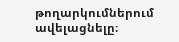թողարկումներում ավելացնելը։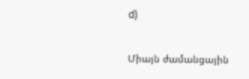d)

Միայն ժամանցային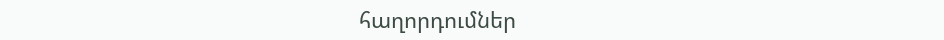հաղորդումներ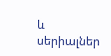և սերիալներ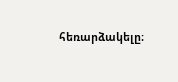հեռարձակելը։